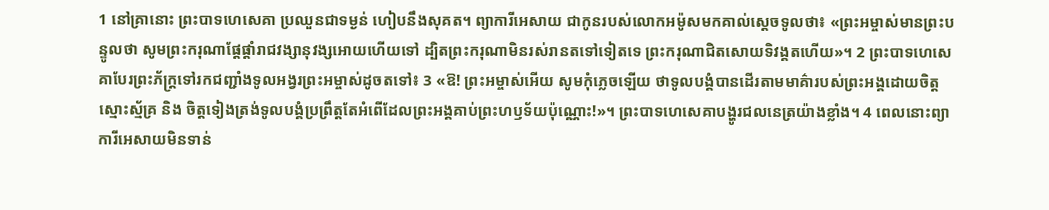1 នៅគ្រានោះ ព្រះបាទហេសេគា ប្រឈួនជាទម្ងន់ ហៀបនឹងសុគត។ ព្យាការីអេសាយ ជាកូនរបស់លោកអម៉ូសមកគាល់ស្តេចទូលថា៖ «ព្រះអម្ចាស់មានព្រះបន្ទូលថា សូមព្រះករុណាផ្តែផ្តាំរាជវង្សានុវង្សអោយហើយទៅ ដ្បិតព្រះករុណាមិនរស់រានតទៅទៀតទេ ព្រះករុណាជិតសោយទិវង្គតហើយ»។ 2 ព្រះបាទហេសេគាបែរព្រះភ័ក្ត្រទៅរកជញ្ជាំងទូលអង្វរព្រះអម្ចាស់ដូចតទៅ៖ 3 «ឱ! ព្រះអម្ចាស់អើយ សូមកុំភ្លេចឡើយ ថាទូលបង្គំបានដើរតាមមាគ៌ារបស់ព្រះអង្គដោយចិត្តស្មោះស្ម័គ្រ និង ចិត្តទៀងត្រង់ទូលបង្គំប្រព្រឹត្តតែអំពើដែលព្រះអង្គគាប់ព្រះហឫទ័យប៉ុណ្ណោះ!»។ ព្រះបាទហេសេគាបង្ហូរជលនេត្រយ៉ាងខ្លាំង។ 4 ពេលនោះព្យាការីអេសាយមិនទាន់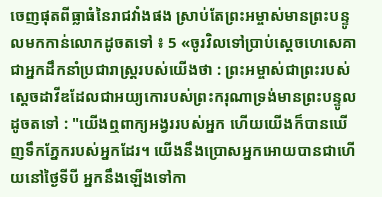ចេញផុតពីធ្លាធំនៃរាជវាំងផង ស្រាប់តែព្រះអម្ចាស់មានព្រះបន្ទូលមកកាន់លោកដូចតទៅ ៖ 5 «ចូរវិលទៅប្រាប់ស្តេចហេសេគាជាអ្នកដឹកនាំប្រជារាស្ត្ររបស់យើងថា : ព្រះអម្ចាស់ជាព្រះរបស់ស្តេចដាវីឌដែលជាអយ្យកោរបស់ព្រះករុណាទ្រង់មានព្រះបន្ទូលដូចតទៅ : "យើងឮពាក្យអង្វររបស់អ្នក ហើយយើងក៏បានឃើញទឹកភ្នែករបស់អ្នកដែរ។ យើងនឹងប្រោសអ្នកអោយបានជាហើយនៅថ្ងៃទីបី អ្នកនឹងឡើងទៅកា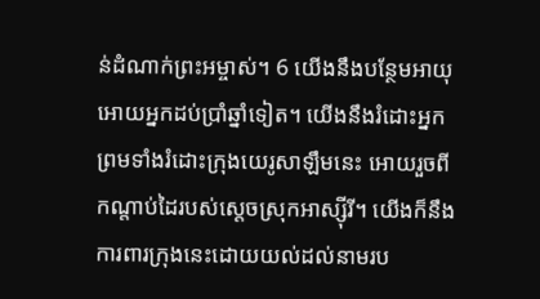ន់ដំណាក់ព្រះអម្ចាស់។ 6 យើងនឹងបន្ថែមអាយុអោយអ្នកដប់ប្រាំឆ្នាំទៀត។ យើងនឹងរំដោះអ្នក ព្រមទាំងរំដោះក្រុងយេរូសាឡឹមនេះ អោយរួចពីកណ្តាប់ដៃរបស់ស្តេចស្រុកអាស្ស៊ីរី។ យើងក៏នឹងការពារក្រុងនេះដោយយល់ដល់នាមរប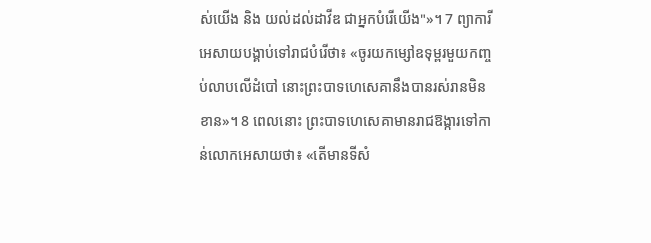ស់យើង និង យល់ដល់ដាវីឌ ជាអ្នកបំរើយើង"»។ 7 ព្យាការីអេសាយបង្គាប់ទៅរាជបំរើថា៖ «ចូរយកម្សៅឧទុម្ពរមួយកញ្ចប់លាបលើដំបៅ នោះព្រះបាទហេសេគានឹងបានរស់រានមិនខាន»។ 8 ពេលនោះ ព្រះបាទហេសេគាមានរាជឱង្ការទៅកាន់លោកអេសាយថា៖ «តើមានទីសំ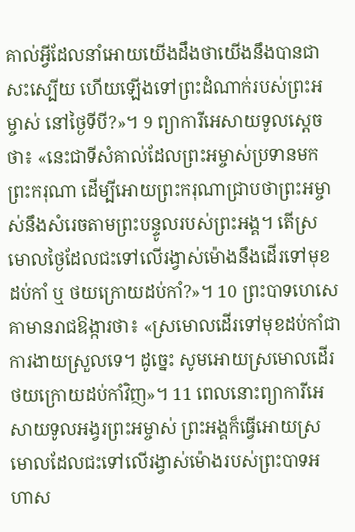គាល់អ្វីដែលនាំអោយយើងដឹងថាយើងនឹងបានជាសះស្បើយ ហើយឡើងទៅព្រះដំណាក់របស់ព្រះអម្ចាស់ នៅថ្ងៃទីបី?»។ 9 ព្យាការីអេសាយទូលស្តេចថា៖ «នេះជាទីសំគាល់ដែលព្រះអម្ចាស់ប្រទានមកព្រះករុណា ដើម្បីអោយព្រះករុណាជ្រាបថាព្រះអម្ចាស់នឹងសំរេចតាមព្រះបន្ទូលរបស់ព្រះអង្គ។ តើស្រមោលថ្ងៃដែលជះទៅលើរង្វាស់ម៉ោងនឹងដើរទៅមុខដប់កាំ ឬ ថយក្រោយដប់កាំ?»។ 10 ព្រះបាទហេសេគាមានរាជឱង្ការថា៖ «ស្រមោលដើរទៅមុខដប់កាំជាការងាយស្រួលទេ។ ដូច្នេះ សូមអោយស្រមោលដើរថយក្រោយដប់កាំវិញ»។ 11 ពេលនោះព្យាការីអេសាយទូលអង្វរព្រះអម្ចាស់ ព្រះអង្គក៏ធ្វើអោយស្រមោលដែលជះទៅលើរង្វាស់ម៉ោងរបស់ព្រះបាទអហាស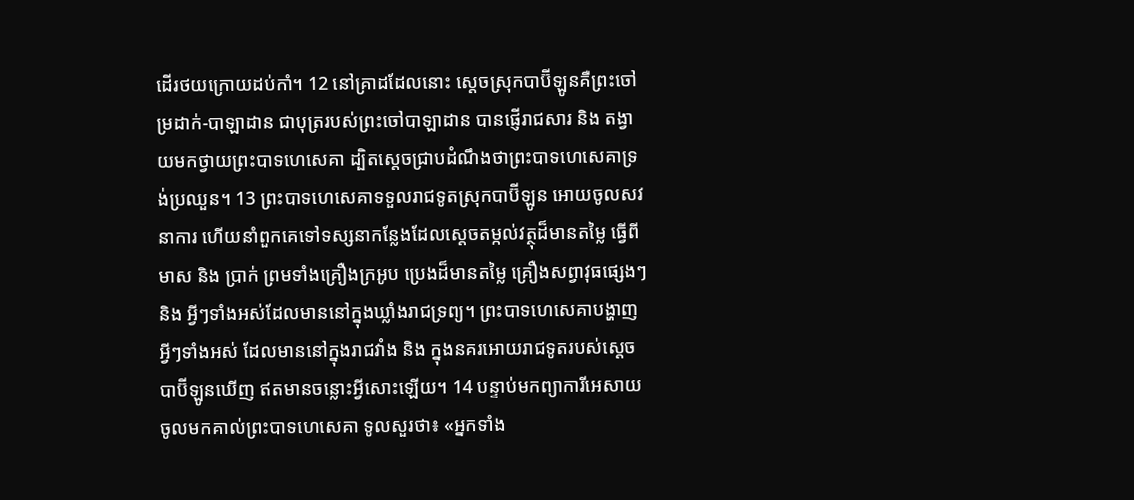ដើរថយក្រោយដប់កាំ។ 12 នៅគ្រាដដែលនោះ ស្តេចស្រុកបាប៊ីឡូនគឺព្រះចៅម្រដាក់-បាឡាដាន ជាបុត្ររបស់ព្រះចៅបាឡាដាន បានផ្ញើរាជសារ និង តង្វាយមកថ្វាយព្រះបាទហេសេគា ដ្បិតស្តេចជ្រាបដំណឹងថាព្រះបាទហេសេគាទ្រង់ប្រឈួន។ 13 ព្រះបាទហេសេគាទទួលរាជទូតស្រុកបាប៊ីឡូន អោយចូលសវនាការ ហើយនាំពួកគេទៅទស្សនាកន្លែងដែលស្តេចតម្កល់វត្ថុដ៏មានតម្លៃ ធ្វើពីមាស និង ប្រាក់ ព្រមទាំងគ្រឿងក្រអូប ប្រេងដ៏មានតម្លៃ គ្រឿងសព្វាវុធផ្សេងៗ និង អ្វីៗទាំងអស់ដែលមាននៅក្នុងឃ្លាំងរាជទ្រព្យ។ ព្រះបាទហេសេគាបង្ហាញអ្វីៗទាំងអស់ ដែលមាននៅក្នុងរាជវាំង និង ក្នុងនគរអោយរាជទូតរបស់ស្តេចបាប៊ីឡូនឃើញ ឥតមានចន្លោះអ្វីសោះឡើយ។ 14 បន្ទាប់មកព្យាការីអេសាយចូលមកគាល់ព្រះបាទហេសេគា ទូលសួរថា៖ «អ្នកទាំង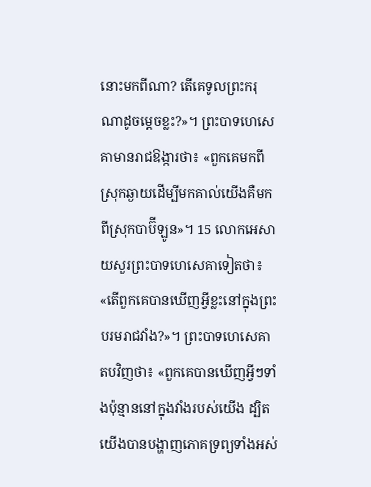នោះមកពីណា? តើគេទូលព្រះករុណាដូចម្តេចខ្លះ?»។ ព្រះបាទហេសេគាមានរាជឱង្ការថា៖ «ពួកគេមកពីស្រុកឆ្ងាយដើម្បីមកគាល់យើងគឺមកពីស្រុកបាប៊ីឡូន»។ 15 លោកអេសាយសួរព្រះបាទហេសេគាទៀតថា៖ «តើពួកគេបានឃើញអ្វីខ្លះនៅក្នុងព្រះបរមរាជវាំង?»។ ព្រះបាទហេសេគាតបវិញថា៖ «ពួកគេបានឃើញអ្វីៗទាំងប៉ុន្មាននៅក្នុងវាំងរបស់យើង ដ្បិតយើងបានបង្ហាញភោគទ្រព្យទាំងអស់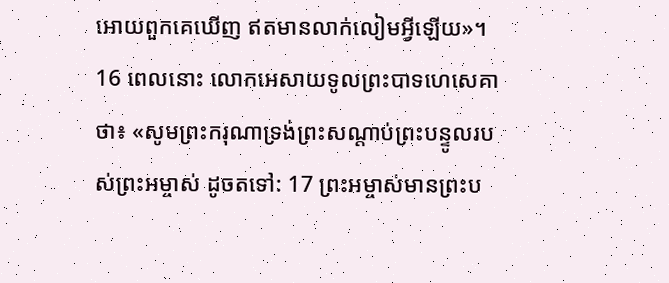អោយពួកគេឃើញ ឥតមានលាក់លៀមអ្វីឡើយ»។ 16 ពេលនោះ លោកអេសាយទូលព្រះបាទហេសេគាថា៖ «សូមព្រះករុណាទ្រង់ព្រះសណ្តាប់ព្រះបន្ទូលរបស់ព្រះអម្ចាស់ ដូចតទៅ: 17 ព្រះអម្ចាស់មានព្រះប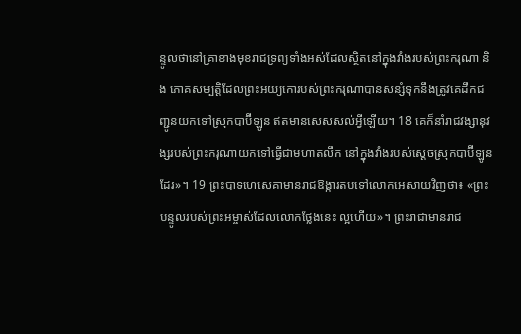ន្ទូលថានៅគ្រាខាងមុខរាជទ្រព្យទាំងអស់ដែលស្ថិតនៅក្នុងវាំងរបស់ព្រះករុណា និង ភោគសម្បត្តិដែលព្រះអយ្យកោរបស់ព្រះករុណាបានសន្សំទុកនឹងត្រូវគេដឹកជញ្ជូនយកទៅស្រុកបាប៊ីឡូន ឥតមានសេសសល់អ្វីឡើយ។ 18 គេក៏នាំរាជវង្សានុវង្សរបស់ព្រះករុណាយកទៅធ្វើជាមហាតលឹក នៅក្នុងវាំងរបស់ស្តេចស្រុកបាប៊ីឡូនដែរ»។ 19 ព្រះបាទហេសេគាមានរាជឱង្ការតបទៅលោកអេសាយវិញថា៖ «ព្រះបន្ទូលរបស់ព្រះអម្ចាស់ដែលលោកថ្លែងនេះ ល្អហើយ»។ ព្រះរាជាមានរាជ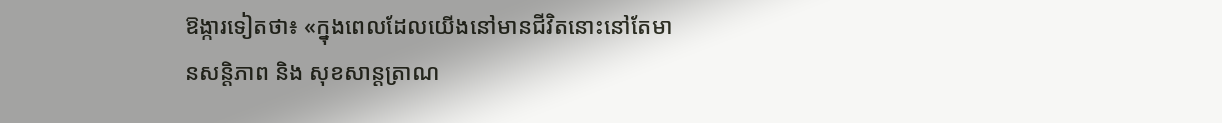ឱង្ការទៀតថា៖ «ក្នុងពេលដែលយើងនៅមានជីវិតនោះនៅតែមានសន្តិភាព និង សុខសាន្តត្រាណ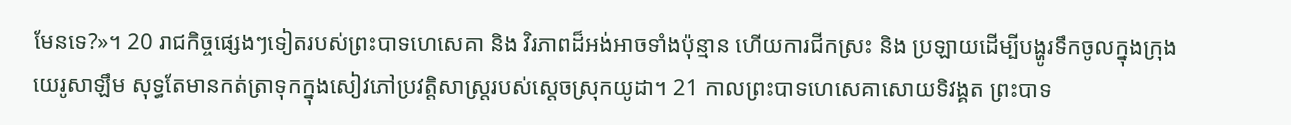មែនទេ?»។ 20 រាជកិច្ចផ្សេងៗទៀតរបស់ព្រះបាទហេសេគា និង វិរភាពដ៏អង់អាចទាំងប៉ុន្មាន ហើយការជីកស្រះ និង ប្រឡាយដើម្បីបង្ហូរទឹកចូលក្នុងក្រុងយេរូសាឡឹម សុទ្ធតែមានកត់ត្រាទុកក្នុងសៀវភៅប្រវត្តិសាស្ត្ររបស់ស្តេចស្រុកយូដា។ 21 កាលព្រះបាទហេសេគាសោយទិវង្គត ព្រះបាទ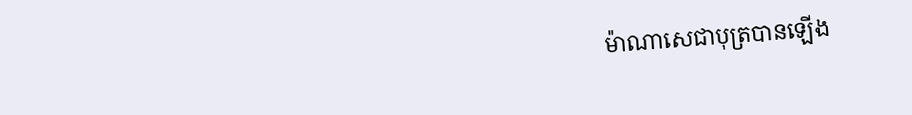ម៉ាណាសេជាបុត្របានឡើង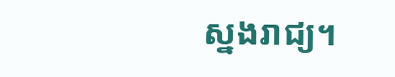ស្នងរាជ្យ។